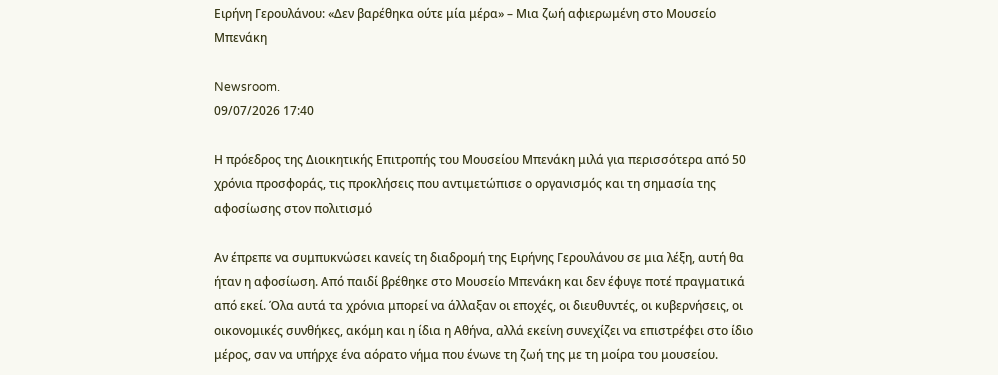Ειρήνη Γερουλάνου: «Δεν βαρέθηκα ούτε μία μέρα» – Μια ζωή αφιερωμένη στο Μουσείο Μπενάκη

Newsroom.
09/07/2026 17:40

Η πρόεδρος της Διοικητικής Επιτροπής του Μουσείου Μπενάκη μιλά για περισσότερα από 50 χρόνια προσφοράς, τις προκλήσεις που αντιμετώπισε ο οργανισμός και τη σημασία της αφοσίωσης στον πολιτισμό

Αν έπρεπε να συμπυκνώσει κανείς τη διαδρομή της Ειρήνης Γερουλάνου σε μια λέξη, αυτή θα ήταν η αφοσίωση. Από παιδί βρέθηκε στο Μουσείο Μπενάκη και δεν έφυγε ποτέ πραγματικά από εκεί. Όλα αυτά τα χρόνια μπορεί να άλλαξαν οι εποχές, οι διευθυντές, οι κυβερνήσεις, οι οικονομικές συνθήκες, ακόμη και η ίδια η Αθήνα, αλλά εκείνη συνεχίζει να επιστρέφει στο ίδιο μέρος, σαν να υπήρχε ένα αόρατο νήμα που ένωνε τη ζωή της με τη μοίρα του μουσείου.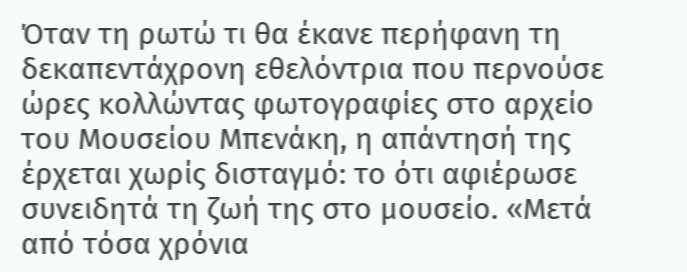Όταν τη ρωτώ τι θα έκανε περήφανη τη δεκαπεντάχρονη εθελόντρια που περνούσε ώρες κολλώντας φωτογραφίες στο αρχείο του Μουσείου Μπενάκη, η απάντησή της έρχεται χωρίς δισταγμό: το ότι αφιέρωσε συνειδητά τη ζωή της στο μουσείο. «Μετά από τόσα χρόνια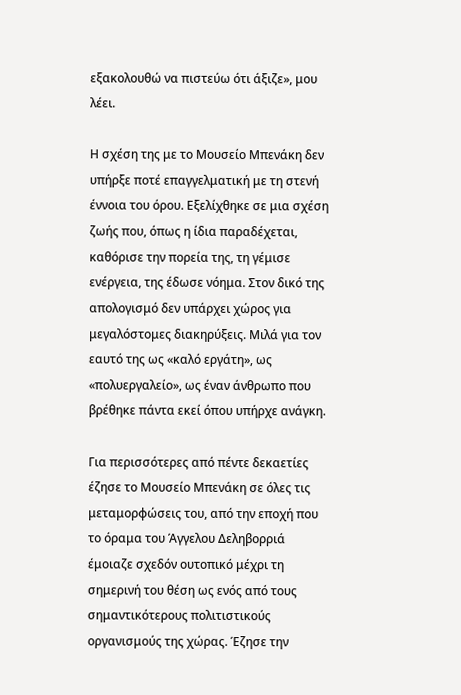εξακολουθώ να πιστεύω ότι άξιζε», μου λέει.

Η σχέση της με το Μουσείο Μπενάκη δεν υπήρξε ποτέ επαγγελματική με τη στενή έννοια του όρου. Εξελίχθηκε σε μια σχέση ζωής που, όπως η ίδια παραδέχεται, καθόρισε την πορεία της, τη γέμισε ενέργεια, της έδωσε νόημα. Στον δικό της απολογισμό δεν υπάρχει χώρος για μεγαλόστομες διακηρύξεις. Μιλά για τον εαυτό της ως «καλό εργάτη», ως «πολυεργαλείο», ως έναν άνθρωπο που βρέθηκε πάντα εκεί όπου υπήρχε ανάγκη.

Για περισσότερες από πέντε δεκαετίες έζησε το Μουσείο Μπενάκη σε όλες τις μεταμορφώσεις του, από την εποχή που το όραμα του Άγγελου Δεληβορριά έμοιαζε σχεδόν ουτοπικό μέχρι τη σημερινή του θέση ως ενός από τους σημαντικότερους πολιτιστικούς οργανισμούς της χώρας. Έζησε την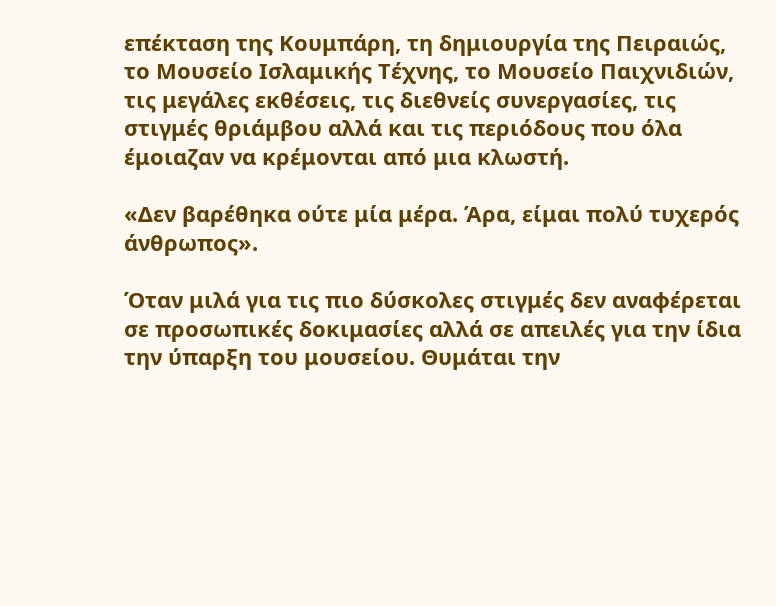επέκταση της Κουμπάρη, τη δημιουργία της Πειραιώς, το Μουσείο Ισλαμικής Τέχνης, το Μουσείο Παιχνιδιών, τις μεγάλες εκθέσεις, τις διεθνείς συνεργασίες, τις στιγμές θριάμβου αλλά και τις περιόδους που όλα έμοιαζαν να κρέμονται από μια κλωστή.

«Δεν βαρέθηκα ούτε μία μέρα. Άρα, είμαι πολύ τυχερός άνθρωπος».

Όταν μιλά για τις πιο δύσκολες στιγμές δεν αναφέρεται σε προσωπικές δοκιμασίες αλλά σε απειλές για την ίδια την ύπαρξη του μουσείου. Θυμάται την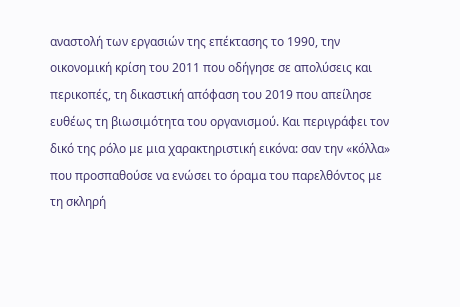αναστολή των εργασιών της επέκτασης το 1990, την οικονομική κρίση του 2011 που οδήγησε σε απολύσεις και περικοπές, τη δικαστική απόφαση του 2019 που απείλησε ευθέως τη βιωσιμότητα του οργανισμού. Και περιγράφει τον δικό της ρόλο με μια χαρακτηριστική εικόνα: σαν την «κόλλα» που προσπαθούσε να ενώσει το όραμα του παρελθόντος με τη σκληρή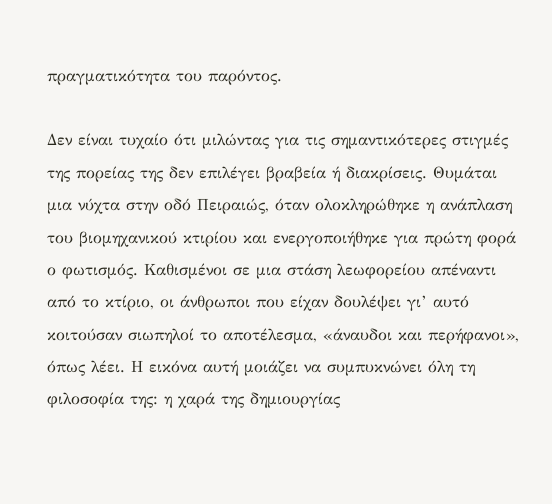πραγματικότητα του παρόντος.

Δεν είναι τυχαίο ότι μιλώντας για τις σημαντικότερες στιγμές της πορείας της δεν επιλέγει βραβεία ή διακρίσεις. Θυμάται μια νύχτα στην οδό Πειραιώς, όταν ολοκληρώθηκε η ανάπλαση του βιομηχανικού κτιρίου και ενεργοποιήθηκε για πρώτη φορά ο φωτισμός. Καθισμένοι σε μια στάση λεωφορείου απέναντι από το κτίριο, οι άνθρωποι που είχαν δουλέψει γι’ αυτό κοιτούσαν σιωπηλοί το αποτέλεσμα, «άναυδοι και περήφανοι», όπως λέει. Η εικόνα αυτή μοιάζει να συμπυκνώνει όλη τη φιλοσοφία της: η χαρά της δημιουργίας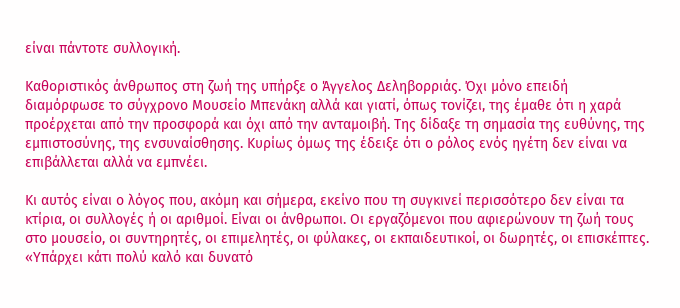είναι πάντοτε συλλογική.

Καθοριστικός άνθρωπος στη ζωή της υπήρξε ο Άγγελος Δεληβορριάς. Όχι μόνο επειδή διαμόρφωσε το σύγχρονο Μουσείο Μπενάκη αλλά και γιατί, όπως τονίζει, της έμαθε ότι η χαρά προέρχεται από την προσφορά και όχι από την ανταμοιβή. Της δίδαξε τη σημασία της ευθύνης, της εμπιστοσύνης, της ενσυναίσθησης. Κυρίως όμως της έδειξε ότι ο ρόλος ενός ηγέτη δεν είναι να επιβάλλεται αλλά να εμπνέει.

Κι αυτός είναι ο λόγος που, ακόμη και σήμερα, εκείνο που τη συγκινεί περισσότερο δεν είναι τα κτίρια, οι συλλογές ή οι αριθμοί. Είναι οι άνθρωποι. Οι εργαζόμενοι που αφιερώνουν τη ζωή τους στο μουσείο, οι συντηρητές, οι επιμελητές, οι φύλακες, οι εκπαιδευτικοί, οι δωρητές, οι επισκέπτες. «Υπάρχει κάτι πολύ καλό και δυνατό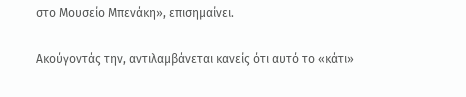στο Μουσείο Μπενάκη», επισημαίνει.

Ακούγοντάς την, αντιλαμβάνεται κανείς ότι αυτό το «κάτι»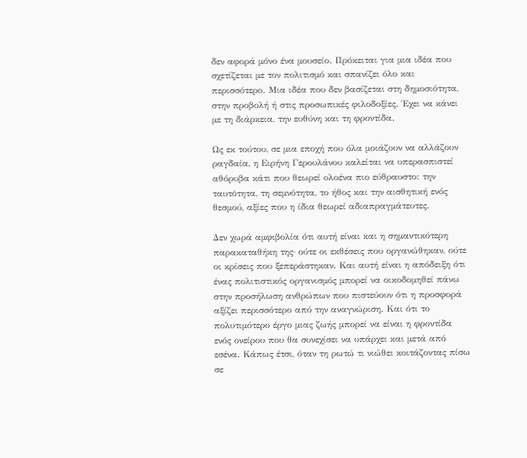δεν αφορά μόνο ένα μουσείο. Πρόκειται για μια ιδέα που σχετίζεται με τον πολιτισμό και σπανίζει όλο και περισσότερο. Μια ιδέα που δεν βασίζεται στη δημοσιότητα, στην προβολή ή στις προσωπικές φιλοδοξίες. Έχει να κάνει με τη διάρκεια, την ευθύνη και τη φροντίδα.

Ως εκ τούτου, σε μια εποχή που όλα μοιάζουν να αλλάζουν ραγδαία, η Ειρήνη Γερουλάνου καλείται να υπερασπιστεί αθόρυβα κάτι που θεωρεί ολοένα πιο εύθραυστο: την ταυτότητα, τη σεμνότητα, το ήθος και την αισθητική ενός θεσμού, αξίες που η ίδια θεωρεί αδιαπραγμάτευτες.

Δεν χωρά αμφιβολία ότι αυτή είναι και η σημαντικότερη παρακαταθήκη της· ούτε οι εκθέσεις που οργανώθηκαν, ούτε οι κρίσεις που ξεπεράστηκαν. Και αυτή είναι η απόδειξη ότι ένας πολιτιστικός οργανισμός μπορεί να οικοδομηθεί πάνω στην προσήλωση ανθρώπων που πιστεύουν ότι η προσφορά αξίζει περισσότερο από την αναγνώριση. Και ότι το πολυτιμότερο έργο μιας ζωής μπορεί να είναι η φροντίδα ενός ονείρου που θα συνεχίσει να υπάρχει και μετά από εσένα. Κάπως έτσι, όταν τη ρωτώ τι νιώθει κοιτάζοντας πίσω σε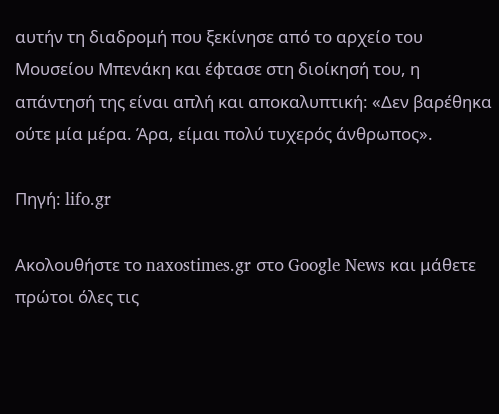αυτήν τη διαδρομή που ξεκίνησε από το αρχείο του Μουσείου Μπενάκη και έφτασε στη διοίκησή του, η απάντησή της είναι απλή και αποκαλυπτική: «Δεν βαρέθηκα ούτε μία μέρα. Άρα, είμαι πολύ τυχερός άνθρωπος».

Πηγή: lifo.gr

Ακολουθήστε το naxostimes.gr στο Google News και μάθετε πρώτοι όλες τις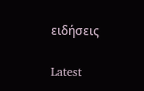ειδήσεις

Latest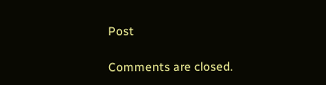Post

Comments are closed.